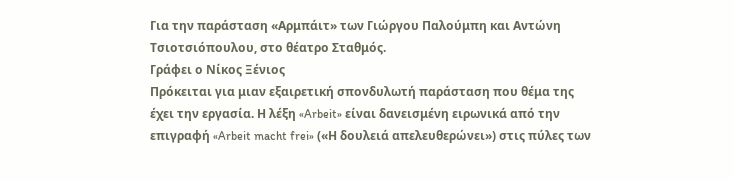Για την παράσταση «Αρμπάιτ» των Γιώργου Παλούμπη και Αντώνη Τσιοτσιόπουλου, στο θέατρο Σταθμός.
Γράφει ο Νίκος Ξένιος
Πρόκειται για μιαν εξαιρετική σπονδυλωτή παράσταση που θέμα της έχει την εργασία. Η λέξη «Arbeit» είναι δανεισμένη ειρωνικά από την επιγραφή «Arbeit macht frei» («Η δουλειά απελευθερώνει») στις πύλες των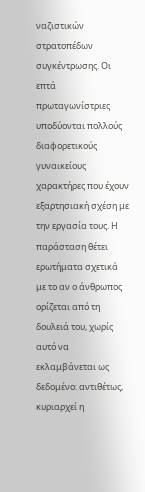ναζιστικών στρατοπέδων συγκέντρωσης. Οι επτά πρωταγωνίστριες υποδύονται πολλούς διαφορετικούς γυναικείους χαρακτήρες που έχουν εξαρτησιακή σχέση με την εργασία τους. Η παράσταση θέτει ερωτήματα σχετικά με το αν ο άνθρωπος ορίζεται από τη δουλειά του, χωρίς αυτό να εκλαμβάνεται ως δεδομένο: αντιθέτως, κυριαρχεί η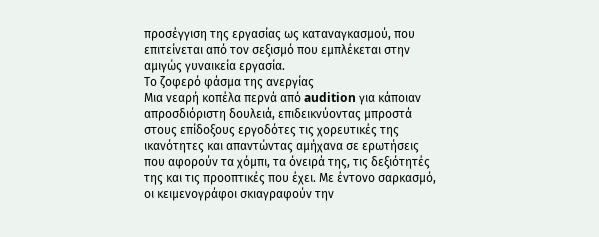προσέγγιση της εργασίας ως καταναγκασμού, που επιτείνεται από τον σεξισμό που εμπλέκεται στην αμιγώς γυναικεία εργασία.
Το ζοφερό φάσμα της ανεργίας
Μια νεαρή κοπέλα περνά από audition για κάποιαν απροσδιόριστη δουλειά, επιδεικνύοντας μπροστά στους επίδοξους εργοδότες τις χορευτικές της ικανότητες και απαντώντας αμήχανα σε ερωτήσεις που αφορούν τα χόμπι, τα όνειρά της, τις δεξιότητές της και τις προοπτικές που έχει. Με έντονο σαρκασμό, οι κειμενογράφοι σκιαγραφούν την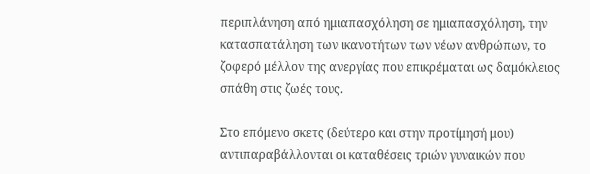περιπλάνηση από ημιαπασχόληση σε ημιαπασχόληση, την κατασπατάληση των ικανοτήτων των νέων ανθρώπων, το ζοφερό μέλλον της ανεργίας που επικρέμαται ως δαμόκλειος σπάθη στις ζωές τους.

Στο επόμενο σκετς (δεύτερο και στην προτίμησή μου) αντιπαραβάλλονται οι καταθέσεις τριών γυναικών που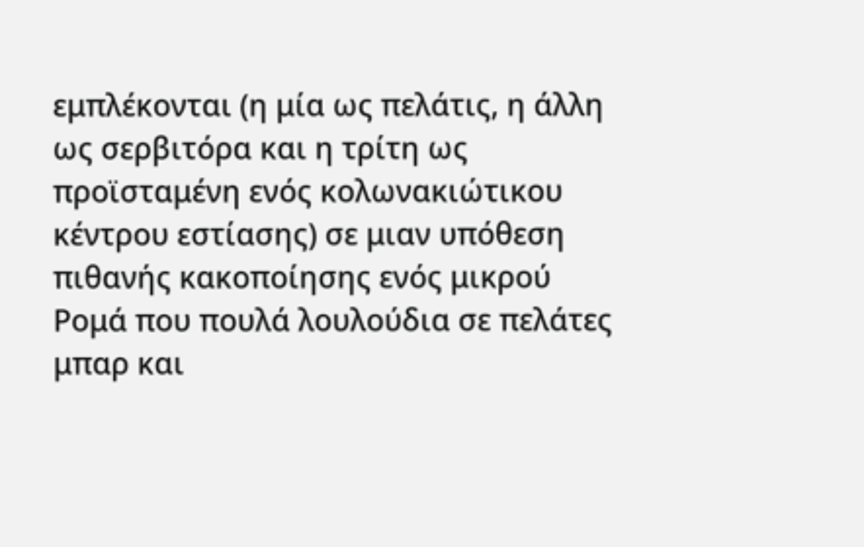εμπλέκονται (η μία ως πελάτις, η άλλη ως σερβιτόρα και η τρίτη ως προϊσταμένη ενός κολωνακιώτικου κέντρου εστίασης) σε μιαν υπόθεση πιθανής κακοποίησης ενός μικρού Ρομά που πουλά λουλούδια σε πελάτες μπαρ και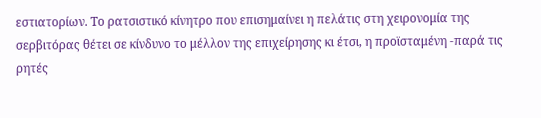εστιατορίων. Το ρατσιστικό κίνητρο που επισημαίνει η πελάτις στη χειρονομία της σερβιτόρας θέτει σε κίνδυνο το μέλλον της επιχείρησης κι έτσι, η προϊσταμένη -παρά τις ρητές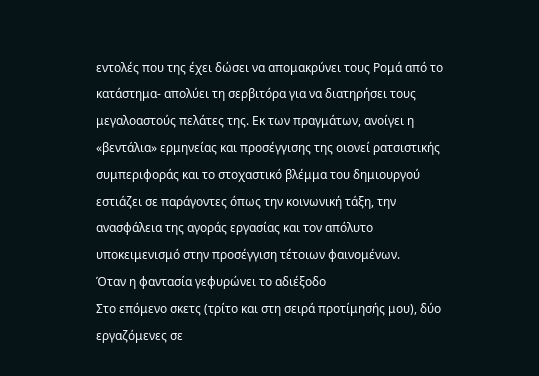εντολές που της έχει δώσει να απομακρύνει τους Ρομά από το κατάστημα- απολύει τη σερβιτόρα για να διατηρήσει τους μεγαλοαστούς πελάτες της. Εκ των πραγμάτων, ανοίγει η «βεντάλια» ερμηνείας και προσέγγισης της οιονεί ρατσιστικής συμπεριφοράς και το στοχαστικό βλέμμα του δημιουργού εστιάζει σε παράγοντες όπως την κοινωνική τάξη, την ανασφάλεια της αγοράς εργασίας και τον απόλυτο υποκειμενισμό στην προσέγγιση τέτοιων φαινομένων.
Όταν η φαντασία γεφυρώνει το αδιέξοδο
Στο επόμενο σκετς (τρίτο και στη σειρά προτίμησής μου), δύο εργαζόμενες σε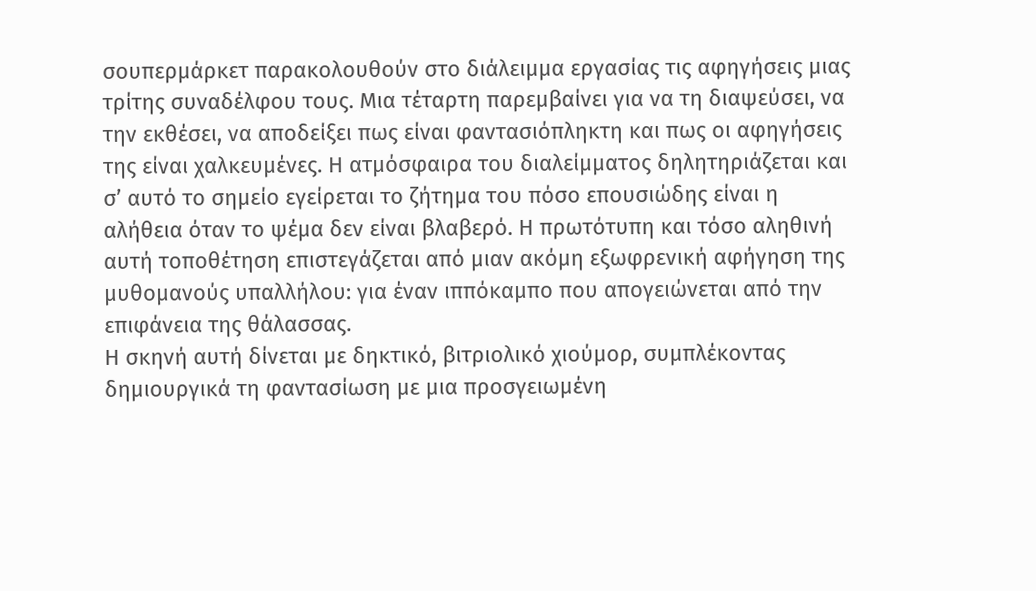σουπερμάρκετ παρακολουθούν στο διάλειμμα εργασίας τις αφηγήσεις μιας τρίτης συναδέλφου τους. Μια τέταρτη παρεμβαίνει για να τη διαψεύσει, να την εκθέσει, να αποδείξει πως είναι φαντασιόπληκτη και πως οι αφηγήσεις της είναι χαλκευμένες. Η ατμόσφαιρα του διαλείμματος δηλητηριάζεται και σ’ αυτό το σημείο εγείρεται το ζήτημα του πόσο επουσιώδης είναι η αλήθεια όταν το ψέμα δεν είναι βλαβερό. Η πρωτότυπη και τόσο αληθινή αυτή τοποθέτηση επιστεγάζεται από μιαν ακόμη εξωφρενική αφήγηση της μυθομανούς υπαλλήλου: για έναν ιππόκαμπο που απογειώνεται από την επιφάνεια της θάλασσας.
Η σκηνή αυτή δίνεται με δηκτικό, βιτριολικό χιούμορ, συμπλέκοντας δημιουργικά τη φαντασίωση με μια προσγειωμένη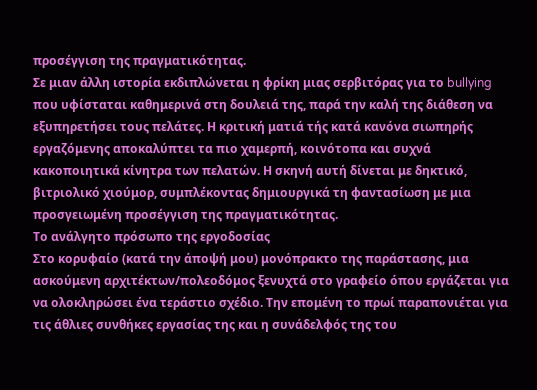προσέγγιση της πραγματικότητας.
Σε μιαν άλλη ιστορία εκδιπλώνεται η φρίκη μιας σερβιτόρας για το bullying που υφίσταται καθημερινά στη δουλειά της, παρά την καλή της διάθεση να εξυπηρετήσει τους πελάτες. Η κριτική ματιά τής κατά κανόνα σιωπηρής εργαζόμενης αποκαλύπτει τα πιο χαμερπή, κοινότοπα και συχνά κακοποιητικά κίνητρα των πελατών. Η σκηνή αυτή δίνεται με δηκτικό, βιτριολικό χιούμορ, συμπλέκοντας δημιουργικά τη φαντασίωση με μια προσγειωμένη προσέγγιση της πραγματικότητας.
Το ανάλγητο πρόσωπο της εργοδοσίας
Στο κορυφαίο (κατά την άποψή μου) μονόπρακτο της παράστασης, μια ασκούμενη αρχιτέκτων/πολεοδόμος ξενυχτά στο γραφείο όπου εργάζεται για να ολοκληρώσει ένα τεράστιο σχέδιο. Την επομένη το πρωί παραπονιέται για τις άθλιες συνθήκες εργασίας της και η συνάδελφός της του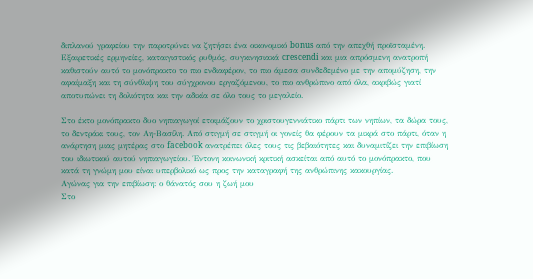διπλανού γραφείου την παροτρύνει να ζητήσει ένα οικονομικό bonus από την απεχθή προϊσταμένη. Εξαιρετικές ερμηνείες, καταιγιστικός ρυθμός, συγκινησιακά crescendi και μια απρόσμενη ανατροπή καθιστούν αυτό το μονόπρακτο το πιο ενδιαφέρον, το πιο άμεσα συνδεδεμένο με την απομύζηση, την αφαίμαξη και τη σύνθλιψη του σύγχρονου εργαζόμενου, το πιο ανθρώπινο από όλα, ακριβώς γιατί αποτυπώνει τη δολιότητα και την αδικία σε όλο τους το μεγαλείο.

Στο έκτο μονόπρακτο δυο νηπιαγωγοί ετοιμάζουν το χριστουγεννιάτικο πάρτι των νηπίων, τα δώρα τους, το δεντράκι τους, τον Αη-Βασίλη. Από στιγμή σε στιγμή οι γονείς θα φέρουν τα μικρά στο πάρτι, όταν η ανάρτηση μιας μητέρας στο facebook ανατρέπει όλες τους τις βεβαιότητες και δυναμιτίζει την επιβίωση του ιδιωτικού αυτού νηπιαγωγείου. Έντονη κοινωνική κριτική ασκείται από αυτό το μονόπρακτο, που κατά τη γνώμη μου είναι υπερβολικό ως προς την καταγραφή της ανθρώπινης κακουργίας.
Αγώνας για την επιβίωση: ο θάνατός σου η ζωή μου
Στο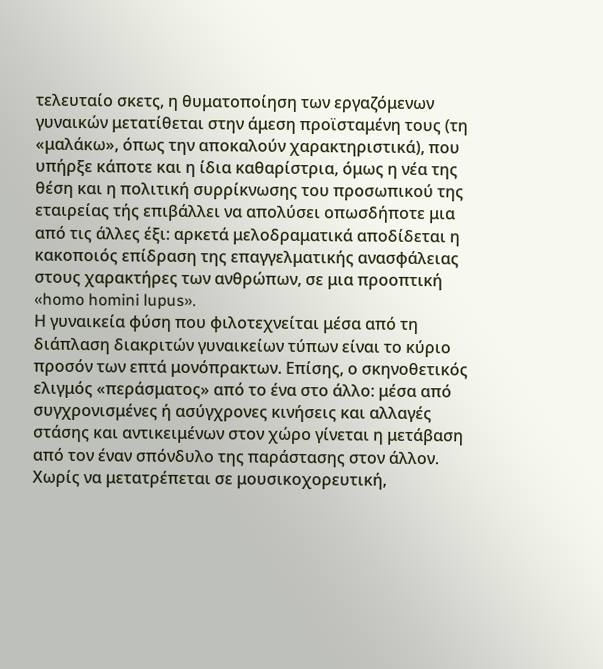τελευταίο σκετς, η θυματοποίηση των εργαζόμενων γυναικών μετατίθεται στην άμεση προϊσταμένη τους (τη «μαλάκω», όπως την αποκαλούν χαρακτηριστικά), που υπήρξε κάποτε και η ίδια καθαρίστρια, όμως η νέα της θέση και η πολιτική συρρίκνωσης του προσωπικού της εταιρείας τής επιβάλλει να απολύσει οπωσδήποτε μια από τις άλλες έξι: αρκετά μελοδραματικά αποδίδεται η κακοποιός επίδραση της επαγγελματικής ανασφάλειας στους χαρακτήρες των ανθρώπων, σε μια προοπτική «homo homini lupus».
Η γυναικεία φύση που φιλοτεχνείται μέσα από τη διάπλαση διακριτών γυναικείων τύπων είναι το κύριο προσόν των επτά μονόπρακτων. Επίσης, ο σκηνοθετικός ελιγμός «περάσματος» από το ένα στο άλλο: μέσα από συγχρονισμένες ή ασύγχρονες κινήσεις και αλλαγές στάσης και αντικειμένων στον χώρο γίνεται η μετάβαση από τον έναν σπόνδυλο της παράστασης στον άλλον. Χωρίς να μετατρέπεται σε μουσικοχορευτική,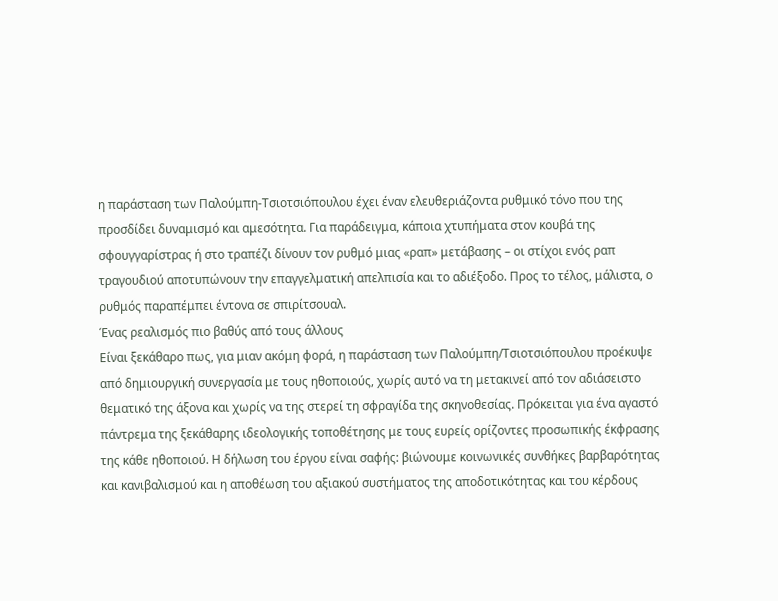η παράσταση των Παλούμπη-Τσιοτσιόπουλου έχει έναν ελευθεριάζοντα ρυθμικό τόνο που της προσδίδει δυναμισμό και αμεσότητα. Για παράδειγμα, κάποια χτυπήματα στον κουβά της σφουγγαρίστρας ή στο τραπέζι δίνουν τον ρυθμό μιας «ραπ» μετάβασης – οι στίχοι ενός ραπ τραγουδιού αποτυπώνουν την επαγγελματική απελπισία και το αδιέξοδο. Προς το τέλος, μάλιστα, ο ρυθμός παραπέμπει έντονα σε σπιρίτσουαλ.
Ένας ρεαλισμός πιο βαθύς από τους άλλους
Είναι ξεκάθαρο πως, για μιαν ακόμη φορά, η παράσταση των Παλούμπη/Τσιοτσιόπουλου προέκυψε από δημιουργική συνεργασία με τους ηθοποιούς, χωρίς αυτό να τη μετακινεί από τον αδιάσειστο θεματικό της άξονα και χωρίς να της στερεί τη σφραγίδα της σκηνοθεσίας. Πρόκειται για ένα αγαστό πάντρεμα της ξεκάθαρης ιδεολογικής τοποθέτησης με τους ευρείς ορίζοντες προσωπικής έκφρασης της κάθε ηθοποιού. Η δήλωση του έργου είναι σαφής: βιώνουμε κοινωνικές συνθήκες βαρβαρότητας και κανιβαλισμού και η αποθέωση του αξιακού συστήματος της αποδοτικότητας και του κέρδους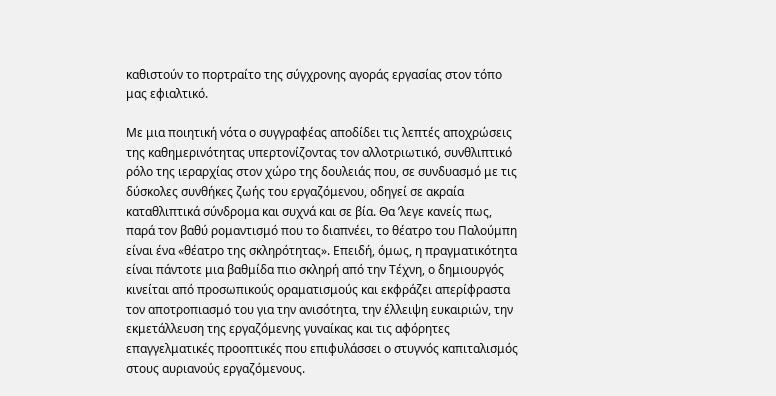καθιστούν το πορτραίτο της σύγχρονης αγοράς εργασίας στον τόπο μας εφιαλτικό.

Με μια ποιητική νότα ο συγγραφέας αποδίδει τις λεπτές αποχρώσεις της καθημερινότητας υπερτονίζοντας τον αλλοτριωτικό, συνθλιπτικό ρόλο της ιεραρχίας στον χώρο της δουλειάς που, σε συνδυασμό με τις δύσκολες συνθήκες ζωής του εργαζόμενου, οδηγεί σε ακραία καταθλιπτικά σύνδρομα και συχνά και σε βία. Θα ’λεγε κανείς πως, παρά τον βαθύ ρομαντισμό που το διαπνέει, το θέατρο του Παλούμπη είναι ένα «θέατρο της σκληρότητας». Επειδή, όμως, η πραγματικότητα είναι πάντοτε μια βαθμίδα πιο σκληρή από την Τέχνη, ο δημιουργός κινείται από προσωπικούς οραματισμούς και εκφράζει απερίφραστα τον αποτροπιασμό του για την ανισότητα, την έλλειψη ευκαιριών, την εκμετάλλευση της εργαζόμενης γυναίκας και τις αφόρητες επαγγελματικές προοπτικές που επιφυλάσσει ο στυγνός καπιταλισμός στους αυριανούς εργαζόμενους.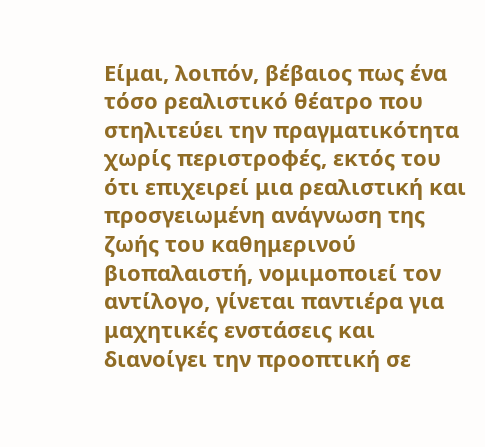Είμαι, λοιπόν, βέβαιος πως ένα τόσο ρεαλιστικό θέατρο που στηλιτεύει την πραγματικότητα χωρίς περιστροφές, εκτός του ότι επιχειρεί μια ρεαλιστική και προσγειωμένη ανάγνωση της ζωής του καθημερινού βιοπαλαιστή, νομιμοποιεί τον αντίλογο, γίνεται παντιέρα για μαχητικές ενστάσεις και διανοίγει την προοπτική σε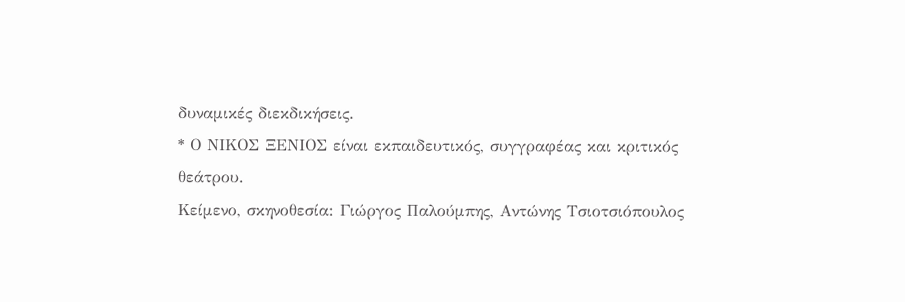δυναμικές διεκδικήσεις.
* Ο ΝΙΚΟΣ ΞΕΝΙΟΣ είναι εκπαιδευτικός, συγγραφέας και κριτικός θεάτρου.
Κείμενο, σκηνοθεσία: Γιώργος Παλούμπης, Αντώνης Τσιοτσιόπουλος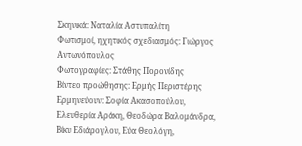Σκηνικά: Ναταλία Αστυπαλίτη
Φωτισμοί, ηχητικός σχεδιασμός: Γιώργος Αντωνόπουλος
Φωτογραφίες: Στάθης Πορονίδης
Βίντεο προώθησης: Ερμής Περιστέρης
Ερμηνεύουν: Σοφία Ακασοπούλου, Ελευθερία Αράκη, Θεοδώρα Βαλομάνδρα, Βίκυ Εδιάρογλου, Εύα Θεολόγη,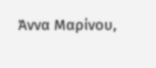Άννα Μαρίνου,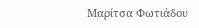Μαρίτσα Φωτιάδου